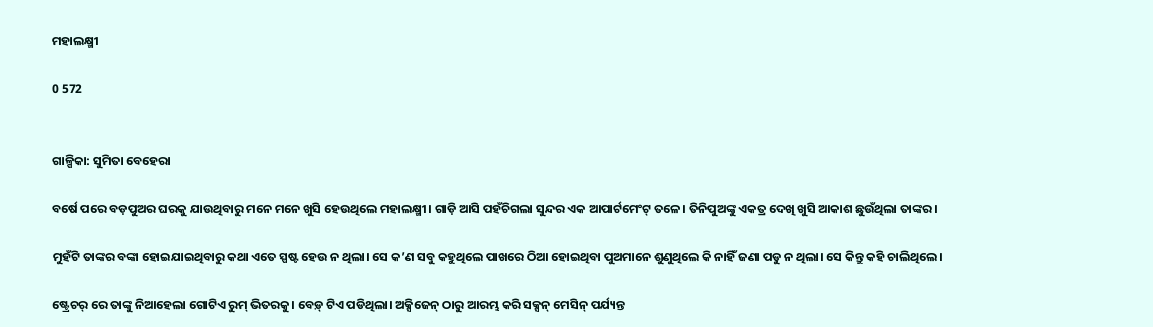ମହାଲକ୍ଷ୍ମୀ

0 572


ଗାଳ୍ପିକା: ସୁମିତା ବେହେରା

ବର୍ଷେ ପରେ ବଡ଼ପୁଅର ଘରକୁ ଯାଉଥିବାରୁ ମନେ ମନେ ଖୁସି ହେଉଥିଲେ ମହାଲକ୍ଷ୍ମୀ। ଗାଡ଼ି ଆସି ପହଁଚିଗଲା ସୁନ୍ଦର ଏକ ଆପାର୍ଟମେଂଟ୍ ତଳେ। ତିନିପୁଅଙ୍କୁ ଏକତ୍ର ଦେଖି ଖୁସି ଆକାଶ ଛୁଉଁଥିଲା ତାଙ୍କର।

ମୁହଁଟି ତାଙ୍କର ବଙ୍କା ହୋଇଯାଇଥିବାରୁ କଥା ଏତେ ସ୍ପଷ୍ଟ ହେଉ ନ ଥିଲା। ସେ କ’ଣ ସବୁ କହୁଥିଲେ ପାଖରେ ଠିଆ ହୋଇଥିବା ପୁଅମାନେ ଶୁଣୁଥିଲେ କି ନାହିଁ ଜଣା ପଡୁ ନ ଥିଲା। ସେ କିନ୍ତୁ କହି ଚାଲିଥିଲେ।

ଷ୍ଟ୍ରେଚର୍ ରେ ତାଙ୍କୁ ନିଆହେଲା ଗୋଟିଏ ରୁମ୍ ଭିତରକୁ। ବେଡ଼୍ ଟିଏ ପଡିଥିଲା। ଅକ୍ସିଜେନ୍ ଠାରୁ ଆରମ୍ଭ କରି ସକ୍ସନ୍ ମେସିନ୍ ପର୍ଯ୍ୟନ୍ତ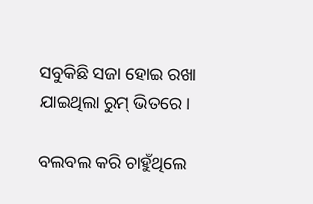ସବୁକିଛି ସଜା ହୋଇ ରଖା ଯାଇଥିଲା ରୁମ୍ ଭିତରେ।

ବଲବଲ କରି ଚାହୁଁଥିଲେ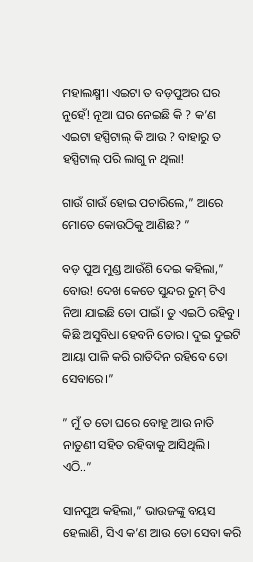ମହାଲକ୍ଷ୍ମୀ। ଏଇଟା ତ ବଡ଼ପୁଅର ଘର ନୁହେଁ! ନୂଆ ଘର ନେଇଛି କି ? କ’ଣ ଏଇଟା ହସ୍ପିଟାଲ୍ କି ଆଉ ? ବାହାରୁ ତ ହସ୍ପିଟାଲ୍ ପରି ଲାଗୁ ନ ଥିଲା!

ଗାଉଁ ଗାଉଁ ହୋଇ ପଚାରିଲେ,” ଆରେ ମୋତେ କୋଉଠିକୁ ଆଣିଛ? ”

ବଡ଼ ପୁଅ ମୁଣ୍ଡ ଆଉଁଶି ଦେଇ କହିଲା,” ବୋଉ! ଦେଖ କେତେ ସୁନ୍ଦର ରୁମ୍ ଟିଏ ନିଆ ଯାଇଛି ତୋ ପାଇଁ। ତୁ ଏଇଠି ରହିବୁ। କିଛି ଅସୁବିଧା ହେବନି ତୋର। ଦୁଇ ଦୁଇଟି ଆୟା ପାଳି କରି ରାତିଦିନ ରହିବେ ତୋ ସେବାରେ।”

” ମୁଁ ତ ତୋ ଘରେ ବୋହୂ ଆଉ ନାତି ନାତୁଣୀ ସହିତ ରହିବାକୁ ଆସିଥିଲି। ଏଠି..”

ସାନପୁଅ କହିଲା,” ଭାଉଜଙ୍କୁ ବୟସ ହେଲାଣି, ସିଏ କ’ଣ ଆଉ ତୋ ସେବା କରି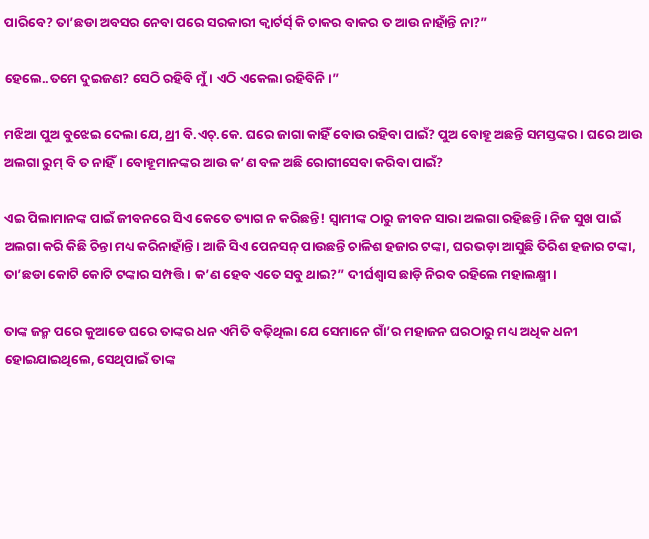ପାରିବେ? ତା’ଛଡା ଅବସର ନେବା ପରେ ସରକାରୀ କ୍ୱାର୍ଟର୍ସ୍ କି ଚାକର ବାକର ତ ଆଉ ନାହାଁନ୍ତି ନା?”

ହେଲେ..ତମେ ଦୁଇଜଣ? ସେଠି ରହିବି ମୁଁ। ଏଠି ଏକେଲା ରହିବିନି।”

ମଝିଆ ପୁଅ ବୁଝେଇ ଦେଲା ଯେ, ଥ୍ରୀ ବି.ଏଚ୍.କେ. ଘରେ ଜାଗା କାହିଁ ବୋଉ ରହିବା ପାଇଁ? ପୁଅ ବୋହୂ ଅଛନ୍ତି ସମସ୍ତଙ୍କର। ଘରେ ଆଉ ଅଲଗା ରୁମ୍ ବି ତ ନାହିଁ। ବୋହୂମାନଙ୍କର ଆଉ କ’ଣ ବଳ ଅଛି ରୋଗୀସେବା କରିବା ପାଇଁ?

ଏଇ ପିଲାମାନଙ୍କ ପାଇଁ ଜୀବନରେ ସିଏ କେତେ ତ୍ୟାଗ ନ କରିଛନ୍ତି! ସ୍ୱାମୀଙ୍କ ଠାରୁ ଜୀବନ ସାରା ଅଲଗା ରହିଛନ୍ତି। ନିଜ ସୁଖ ପାଇଁ ଅଲଗା କରି କିଛି ଚିନ୍ତା ମଧ୍ୟ କରିନାହାଁନ୍ତି। ଆଜି ସିଏ ପେନସନ୍ ପାଉଛନ୍ତି ଚାଳିଶ ହଜାର ଟଙ୍କା, ଘରଭଡ଼ା ଆସୁଛି ତିରିଶ ହଜାର ଟଙ୍କା, ତା’ଛଡା କୋଟି କୋଟି ଟଙ୍କାର ସମ୍ପତ୍ତି। କ’ଣ ହେବ ଏତେ ସବୁ ଥାଇ?” ଦୀର୍ଘଶ୍ଵାସ ଛାଡ଼ି ନିରବ ରହିଲେ ମହାଲକ୍ଷ୍ମୀ।

ତାଙ୍କ ଜନ୍ମ ପରେ କୁଆଡେ ଘରେ ତାଙ୍କର ଧନ ଏମିତି ବଢ଼ିଥିଲା ଯେ ସେମାନେ ଗାଁ’ର ମହାଜନ ଘରଠାରୁ ମଧ୍ୟ ଅଧିକ ଧନୀ ହୋଇଯାଇଥିଲେ, ସେଥିପାଇଁ ତାଙ୍କ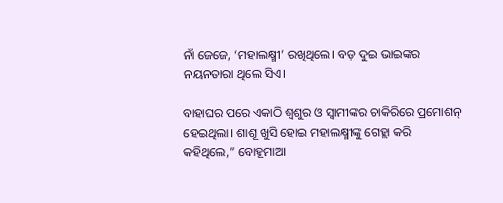ନାଁ ଜେଜେ, ‘ମହାଲକ୍ଷ୍ମୀ’ ରଖିଥିଲେ। ବଡ଼ ଦୁଇ ଭାଇଙ୍କର ନୟନତାରା ଥିଲେ ସିଏ।

ବାହାଘର ପରେ ଏକାଠି ଶ୍ୱଶୁର ଓ ସ୍ୱାମୀଙ୍କର ଚାକିରିରେ ପ୍ରମୋଶନ୍ ହେଇଥିଲା। ଶାଶୂ ଖୁସି ହୋଇ ମହାଲକ୍ଷ୍ମୀଙ୍କୁ ଗେହ୍ଲା କରି କହିଥିଲେ,” ବୋହୂମାଆ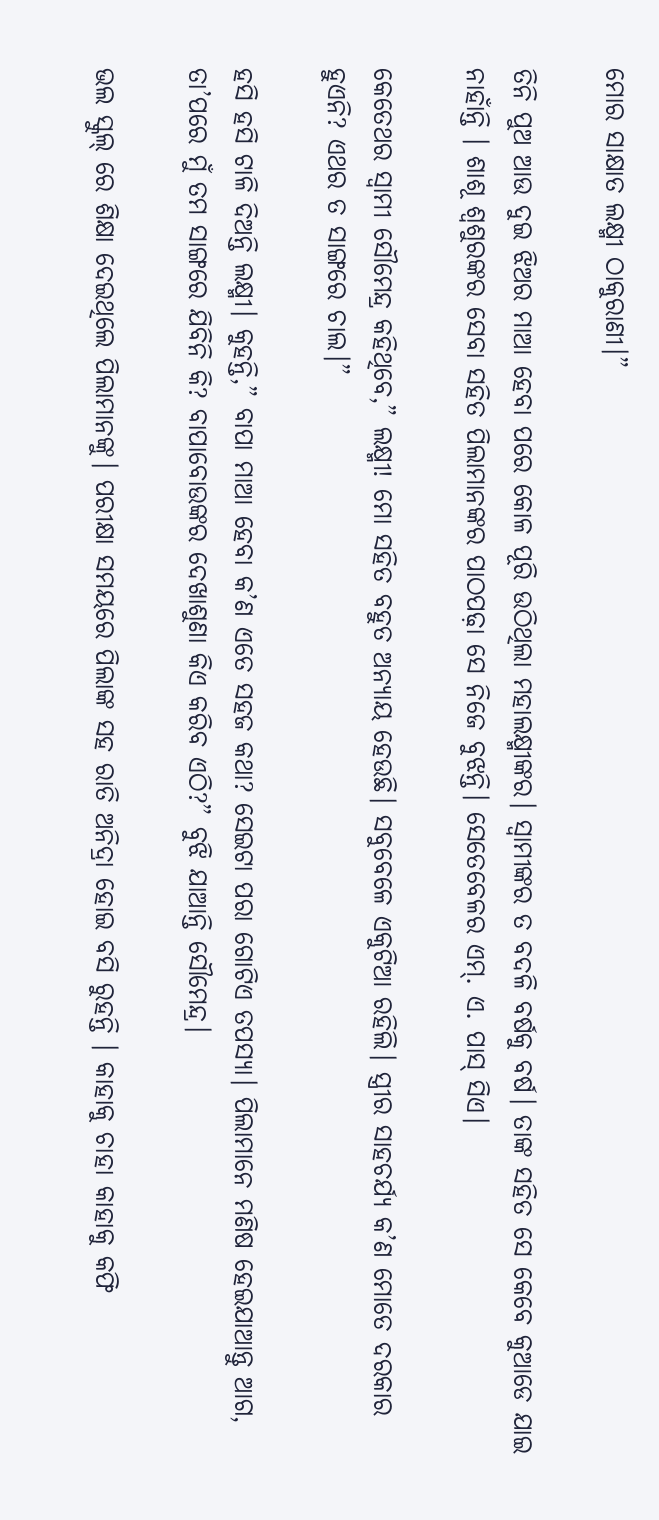ମୋର ସାକ୍ଷାତ ଲକ୍ଷ୍ମୀ ଠାକୁରାଣୀ।”

ତିନି ପୁଅ ଆଉ ଦୁଇ ଝିଅର ମାଆ ହେବା ପରେ କୋଳ ପୂରି ଉଠିଥିଲା ମହାଲକ୍ଷ୍ମୀଙ୍କର। ସ୍ୱାମୀଙ୍କର ତ ବଦଳି ବର୍ଷକୁ ବର୍ଷ। ତାଙ୍କ ସହିତ ସେ କେବେ କୁଆଡେ ଯାଇ ନାହାଁନ୍ତି । ଶାଶୂ ଶ୍ୱଶୁରଙ୍କର ସେବା ସହିତ ପିଲାମାନଙ୍କର ପାଠପଢ଼ା ସେ ନିଜେ ବୁଝନ୍ତି। ସେତେବେଳର ଏମ୍. ଏ. ପାସ୍ ସିଏ।

କେତେଥର ସ୍ୱାମୀ ସୌମେନ୍ଦ୍ର କହିଥିବେ,” ଲକ୍ଷ୍ମୀ! ମୋ ସହିତ ବହୁତ ଅନ୍ୟାୟ ହେଉଛି। ସବୁବେଳେ ଏକୁଟିଆ ରହିଲି। ସ୍ତ୍ରୀର ସାହଚର୍ଯ୍ୟ କ’ଣ ମୋତେ ଦରକାର ହୁଏନି? ଏଥର ତ ସାଙ୍ଗରେ ଚାଲ।”

ହସି ହସି ଟାଳି ଦିଅନ୍ତି ଲକ୍ଷ୍ମୀ। କୁହନ୍ତି,” ବାପା ମାଆ ହେବା କ’ଣ ଏତେ ସହଜ କଥା? ସେଇଟା ପରା ଗୋଟିଏ ତପସ୍ୟା। ପିଲାମାନେ ମଣିଷ ହେଇଯାଆନ୍ତୁ ଆଗ, ତା’ପରେ ମୁଁ ତମ ସାଙ୍ଗରେ ଯିବିନି କି? ବାପାବୋଉଙ୍କର ଦେଖାଶୁଣା କିଏ କରିବ ଏଠି?” ବୁଝି ଯାଆନ୍ତି ସୌମେନ୍ଦ୍ର।

ଭଲ ସ୍କୁଲ୍ ରେ ଶିକ୍ଷା ଦେଇଥିଲେ ପିଲାମାନଙ୍କୁ। ପରୀକ୍ଷା ସମୟରେ ପିଲାଙ୍କ ସହ ରାତି ଅନିଦ୍ରା ହୋଇ ବସି ରୁହନ୍ତି । କାହାକୁ ଚାହା କାହାକୁ କଫି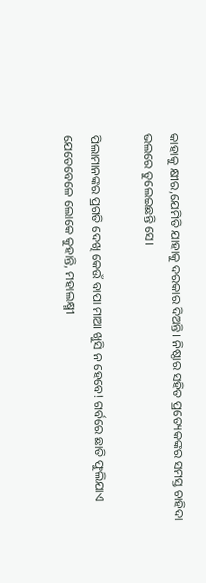କାହାକୁ କ୍ଷୀର,ଯେମିତି ଯାହାକୁ ଦରକାର ଦିଅନ୍ତି। ନିଷ୍ଠାର ସହିତ ପ୍ରତ୍ୟେକଙ୍କର ସମସ୍ତ ଚାହିଦା ଭଲରେ ତୁଲେଇଛନ୍ତି ସେ।

ପିଲାମାନଙ୍କର ପ୍ରଗତି ଦେଖି କେଉଁ ବାପା ମାଆ ଖୁସି ନ ହେବେ! ଗର୍ବରେ ଛାତି ଫୁଲିଯାଏ ଯେତେବେଳେ ଲୋକେ କୁହାନ୍ତି, ମହାଲକ୍ଷ୍ମୀ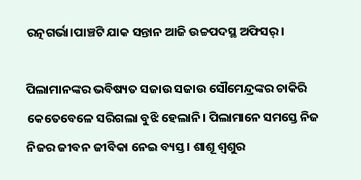ରତ୍ନଗର୍ଭା।ପାଞ୍ଚଟି ଯାକ ସନ୍ତାନ ଆଜି ଉଚ୍ଚପଦସ୍ଥ ଅଫିସର୍।

ପିଲାମାନଙ୍କର ଭବିଷ୍ୟତ ସଜାଉ ସଜାଉ ସୌମେନ୍ଦ୍ରଙ୍କର ଚାକିରି କେତେବେଳେ ସରିଗଲା ବୁଝି ହେଲାନି। ପିଲାମାନେ ସମସ୍ତେ ନିଜ ନିଜର ଜୀବନ ଜୀବିକା ନେଇ ବ୍ୟସ୍ତ। ଶାଶୂ ଶ୍ୱଶୁର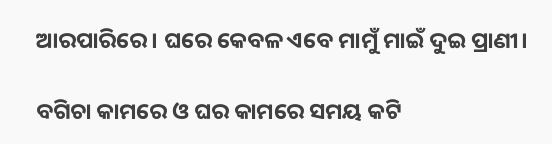ଆରପାରିରେ। ଘରେ କେବଳ ଏବେ ମାମୁଁ ମାଇଁ ଦୁଇ ପ୍ରାଣୀ।

ବଗିଚା କାମରେ ଓ ଘର କାମରେ ସମୟ କଟି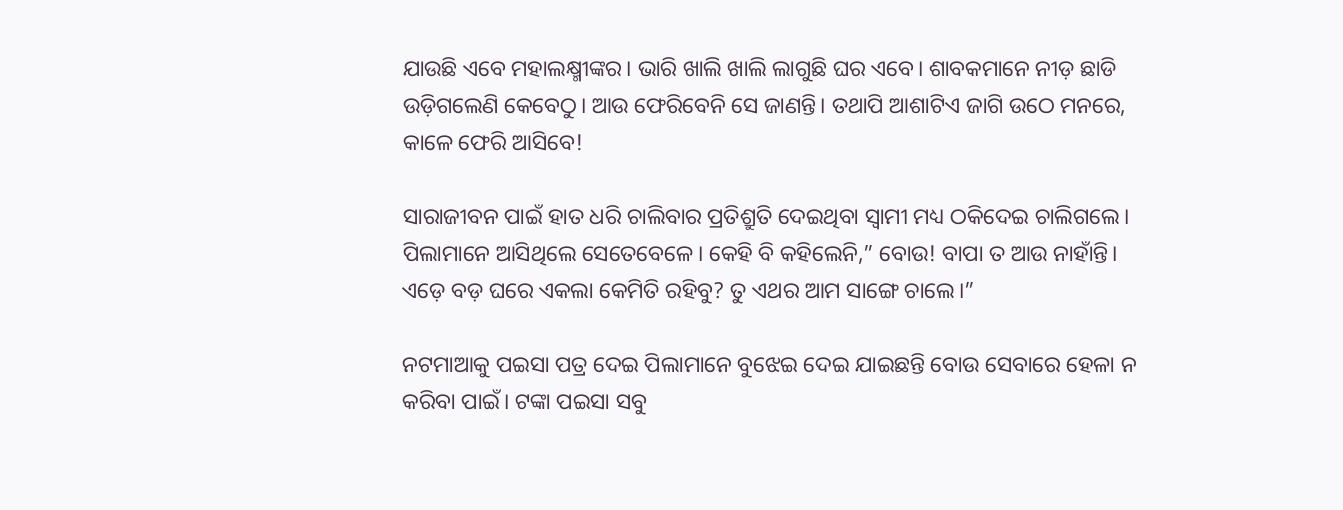ଯାଉଛି ଏବେ ମହାଲକ୍ଷ୍ମୀଙ୍କର। ଭାରି ଖାଲି ଖାଲି ଲାଗୁଛି ଘର ଏବେ। ଶାବକମାନେ ନୀଡ଼ ଛାଡି ଉଡ଼ିଗଲେଣି କେବେଠୁ। ଆଉ ଫେରିବେନି ସେ ଜାଣନ୍ତି। ତଥାପି ଆଶାଟିଏ ଜାଗି ଉଠେ ମନରେ, କାଳେ ଫେରି ଆସିବେ!

ସାରାଜୀବନ ପାଇଁ ହାତ ଧରି ଚାଲିବାର ପ୍ରତିଶ୍ରୁତି ଦେଇଥିବା ସ୍ୱାମୀ ମଧ୍ୟ ଠକିଦେଇ ଚାଲିଗଲେ। ପିଲାମାନେ ଆସିଥିଲେ ସେତେବେଳେ। କେହି ବି କହିଲେନି,” ବୋଉ! ବାପା ତ ଆଉ ନାହାଁନ୍ତି। ଏଡ଼େ ବଡ଼ ଘରେ ଏକଲା କେମିତି ରହିବୁ? ତୁ ଏଥର ଆମ ସାଙ୍ଗେ ଚାଲେ।”

ନଟମାଆକୁ ପଇସା ପତ୍ର ଦେଇ ପିଲାମାନେ ବୁଝେଇ ଦେଇ ଯାଇଛନ୍ତି ବୋଉ ସେବାରେ ହେଳା ନ କରିବା ପାଇଁ। ଟଙ୍କା ପଇସା ସବୁ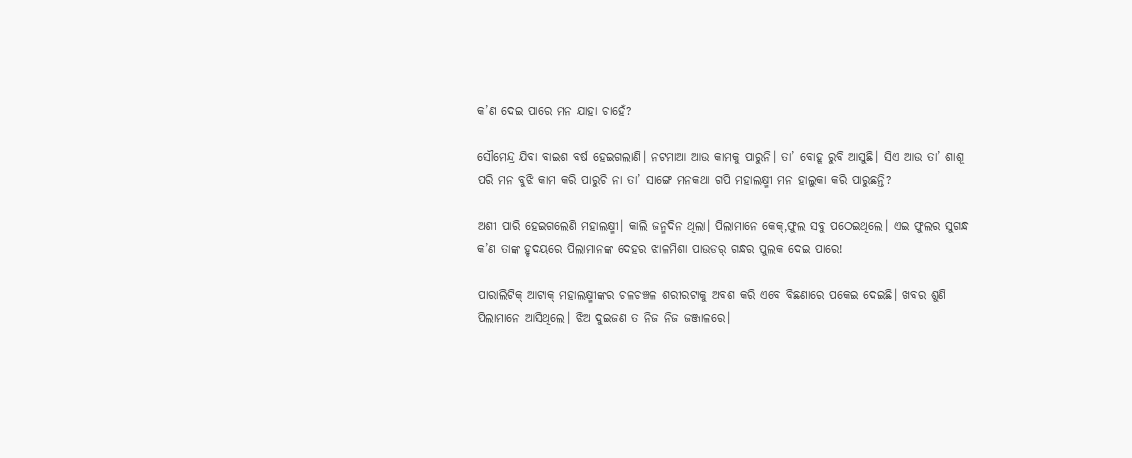କ’ଣ ଦେଇ ପାରେ ମନ ଯାହା ଚାହେଁ?

ସୌମେନ୍ଦ୍ର ଯିବା ବାଇଶ ବର୍ଷ ହେଇଗଲାଣି। ନଟମାଆ ଆଉ କାମକୁ ପାରୁନି। ତା’ ବୋହୂ ରୁବି ଆସୁଛି। ସିଏ ଆଉ ତା’ ଶାଶୂ ପରି ମନ ବୁଝି କାମ କରି ପାରୁଚି ନା ତା’ ସାଙ୍ଗେ ମନକଥା ଗପି ମହାଲକ୍ଷ୍ମୀ ମନ ହାଲୁକା କରି ପାରୁଛନ୍ତି?

ଅଶୀ ପାରି ହେଇଗଲେଣି ମହାଲକ୍ଷ୍ମୀ। କାଲି ଜନ୍ମଦିନ ଥିଲା। ପିଲାମାନେ କେକ୍,ଫୁଲ ସବୁ ପଠେଇଥିଲେ। ଏଇ ଫୁଲର ସୁଗନ୍ଧ କ’ଣ ତାଙ୍କ ହୃଦୟରେ ପିଲାମାନଙ୍କ ଦେହର ଝାଳମିଶା ପାଉଡର୍ ଗନ୍ଧର ପୁଲକ ଦେଇ ପାରେ!

ପାରାଲିଟିକ୍ ଆଟାକ୍ ମହାଲକ୍ଷ୍ମୀଙ୍କର ଚଳଚଞ୍ଚଳ ଶରୀରଟାକୁ ଅବଶ କରି ଏବେ ବିଛଣାରେ ପକେଇ ଦେଇଛି। ଖବର ଶୁଣି ପିଲାମାନେ ଆସିଥିଲେ। ଝିଅ ଦୁଇଜଣ ତ ନିଜ ନିଜ ଜଞ୍ଜାଳରେ।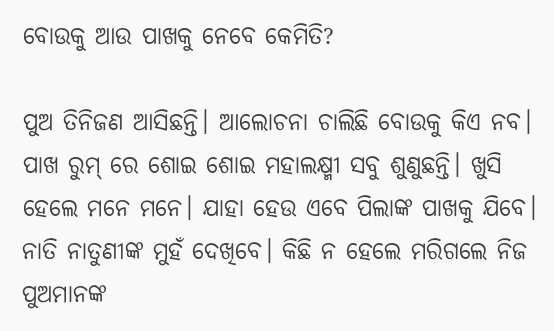ବୋଉକୁ ଆଉ ପାଖକୁ ନେବେ କେମିତି?

ପୁଅ ତିନିଜଣ ଆସିଛନ୍ତି। ଆଲୋଚନା ଚାଲିଛି ବୋଉକୁ କିଏ ନବ। ପାଖ ରୁମ୍ ରେ ଶୋଇ ଶୋଇ ମହାଲକ୍ଷ୍ମୀ ସବୁ ଶୁଣୁଛନ୍ତି। ଖୁସି ହେଲେ ମନେ ମନେ। ଯାହା ହେଉ ଏବେ ପିଲାଙ୍କ ପାଖକୁ ଯିବେ। ନାତି ନାତୁଣୀଙ୍କ ମୁହଁ ଦେଖିବେ। କିଛି ନ ହେଲେ ମରିଗଲେ ନିଜ ପୁଅମାନଙ୍କ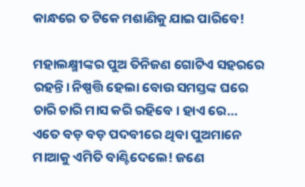କାନ୍ଧରେ ତ ଟିକେ ମଶାଣିକୁ ଯାଇ ପାରିବେ!

ମହାଲକ୍ଷ୍ମୀଙ୍କର ପୁଅ ତିନିଜଣ ଗୋଟିଏ ସହରରେ ରହନ୍ତି। ନିଷ୍ପତ୍ତି ହେଲା ବୋଉ ସମସ୍ତଙ୍କ ଘରେ ଚାରି ଚାରି ମାସ କରି ରହିବେ। ହାଏ ରେ… ଏତେ ବଡ଼ ବଡ଼ ପଦବୀରେ ଥିବା ପୁଅମାନେ ମାଆକୁ ଏମିତି ବାଣ୍ଟିଦେଲେ! ଜଣେ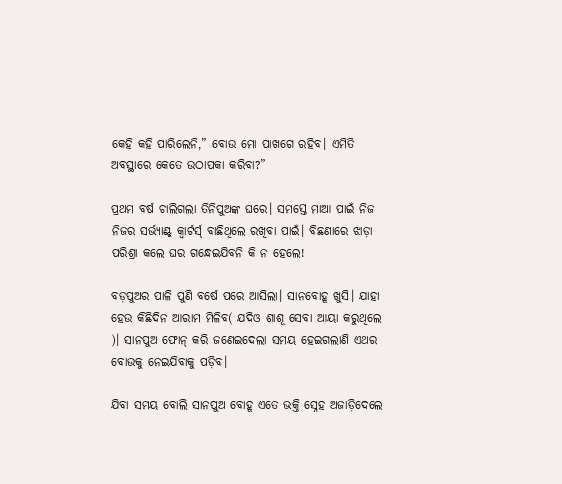କେହି କହି ପାରିଲେନି,” ବୋଉ ମୋ ପାଖଗେ ରହିବ। ଏମିତି ଅବସ୍ଥାରେ କେତେ ଉଠାପକା କରିବା?”

ପ୍ରଥମ ବର୍ଷ ଚାଲିଗଲା ତିନିପୁଅଙ୍କ ଘରେ। ସମସ୍ତେ ମାଆ ପାଇଁ ନିଜ ନିଜର ସର୍ଭ୍ଯାଣ୍ଟ୍ କ୍ୱାର୍ଟର୍ସ୍ ବାଛିଥିଲେ ରଖିବା ପାଇଁ। ବିଛଣାରେ ଝାଡ଼ା ପରିଶ୍ରା କଲେ ଘର ଗନ୍ଧେଇଯିବନି କି ନ ହେଲେ!

ବଡ଼ପୁଅର ପାଳି ପୁଣି ବର୍ଷେ ପରେ ଆସିଲା। ସାନବୋହୂ ଖୁସି। ଯାହା ହେଉ କିଛିଦିନ ଆରାମ ମିଳିବ( ଯଦିଓ ଶାଶୂ ସେବା ଆୟା କରୁଥିଲେ )। ସାନପୁଅ ଫୋନ୍ କରି ଜଣେଇଦେଲା ସମୟ ହେଇଗଲାଣି ଏଥର ବୋଉକୁ ନେଇଯିବାକୁ ପଡ଼ିବ।

ଯିବା ସମୟ ବୋଲି ସାନପୁଅ ବୋହୂ ଏତେ ଭକ୍ତି ସ୍ନେହ ଅଜାଡ଼ିଦେଲେ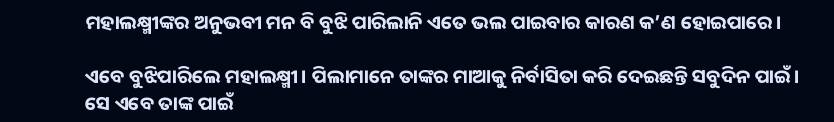ମହାଲକ୍ଷ୍ମୀଙ୍କର ଅନୁଭବୀ ମନ ବି ବୁଝି ପାରିଲାନି ଏତେ ଭଲ ପାଇବାର କାରଣ କ’ଣ ହୋଇପାରେ।

ଏବେ ବୁଝିପାରିଲେ ମହାଲକ୍ଷ୍ମୀ। ପିଲାମାନେ ତାଙ୍କର ମାଆକୁ ନିର୍ବାସିତା କରି ଦେଇଛନ୍ତି ସବୁଦିନ ପାଇଁ। ସେ ଏବେ ତାଙ୍କ ପାଇଁ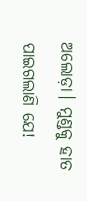ଅଲୋଡ଼ା। ମୁଣ୍ଡକୁ ହାତ ପାଇଗଲାଣି ଯେ!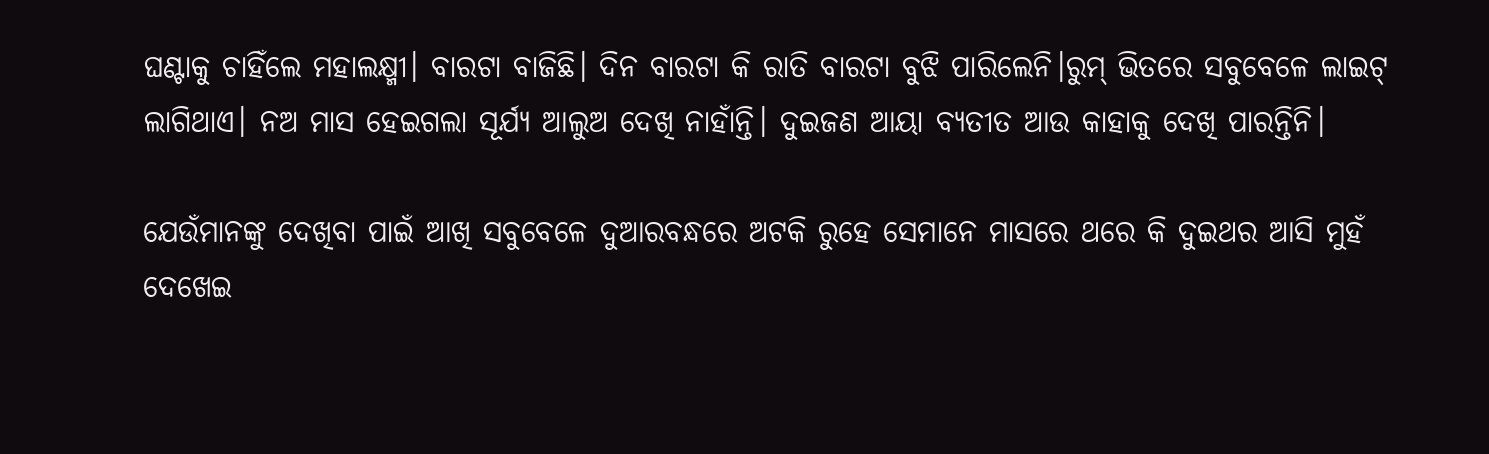ଘଣ୍ଟାକୁ ଚାହିଁଲେ ମହାଲକ୍ଷ୍ମୀ। ବାରଟା ବାଜିଛି। ଦିନ ବାରଟା କି ରାତି ବାରଟା ବୁଝି ପାରିଲେନି।ରୁମ୍ ଭିତରେ ସବୁବେଳେ ଲାଇଟ୍ ଲାଗିଥାଏ। ନଅ ମାସ ହେଇଗଲା ସୂର୍ଯ୍ୟ ଆଲୁଅ ଦେଖି ନାହାଁନ୍ତି। ଦୁଇଜଣ ଆୟା ବ୍ୟତୀତ ଆଉ କାହାକୁ ଦେଖି ପାରନ୍ତିନି।

ଯେଉଁମାନଙ୍କୁ ଦେଖିବା ପାଇଁ ଆଖି ସବୁବେଳେ ଦୁଆରବନ୍ଧରେ ଅଟକି ରୁହେ ସେମାନେ ମାସରେ ଥରେ କି ଦୁଇଥର ଆସି ମୁହଁ ଦେଖେଇ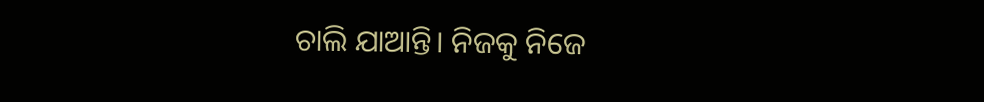ଚାଲି ଯାଆନ୍ତି। ନିଜକୁ ନିଜେ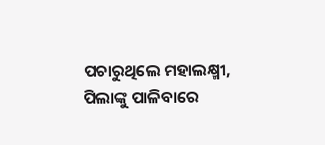ପଚାରୁଥିଲେ ମହାଲକ୍ଷ୍ମୀ, ପିଲାଙ୍କୁ ପାଳିବାରେ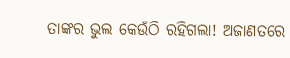ତାଙ୍କର ଭୁଲ କେଉଁଠି ରହିଗଲା! ଅଜାଣତରେ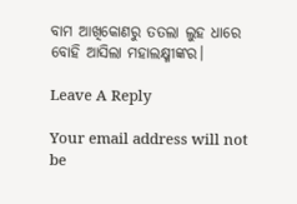ବାମ ଆଖିକୋଣରୁ ତତଲା ଲୁହ ଧାରେ ବୋହି ଆସିଲା ମହାଲକ୍ଷ୍ମୀଙ୍କର।

Leave A Reply

Your email address will not be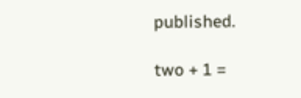published.

two + 1 =